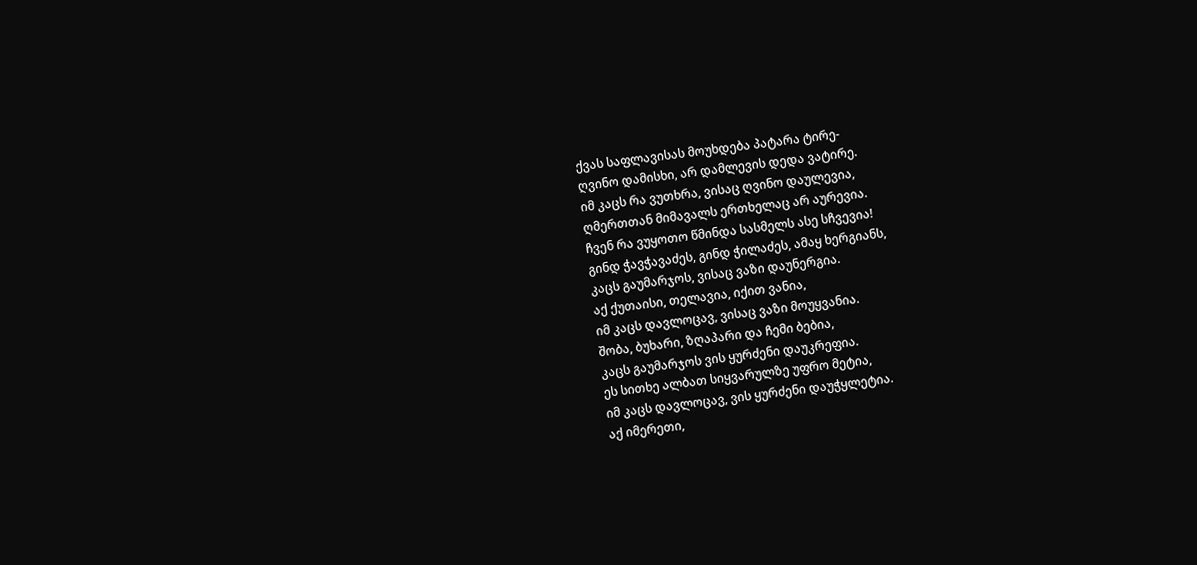ქვას საფლავისას მოუხდება პატარა ტირე-
ღვინო დამისხი, არ დამლევის დედა ვატირე.
იმ კაცს რა ვუთხრა, ვისაც ღვინო დაულევია,
ღმერთთან მიმავალს ერთხელაც არ აურევია.
ჩვენ რა ვუყოთო წმინდა სასმელს ასე სჩვევია!
გინდ ჭავჭავაძეს, გინდ ჭილაძეს, ამაყ ხერგიანს,
კაცს გაუმარჯოს, ვისაც ვაზი დაუნერგია.
აქ ქუთაისი, თელავია, იქით ვანია,
იმ კაცს დავლოცავ, ვისაც ვაზი მოუყვანია.
შობა, ბუხარი, ზღაპარი და ჩემი ბებია,
კაცს გაუმარჯოს ვის ყურძენი დაუკრეფია.
ეს სითხე ალბათ სიყვარულზე უფრო მეტია,
იმ კაცს დავლოცავ, ვის ყურძენი დაუჭყლეტია.
აქ იმერეთი,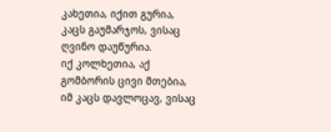კახეთია, იქით გურია,
კაცს გაუმარჯოს, ვისაც ღვინო დაუწურია.
იქ კოლხეთია, აქ გომბორის ცივი მთებია,
იმ კაცს დავლოცავ, ვისაც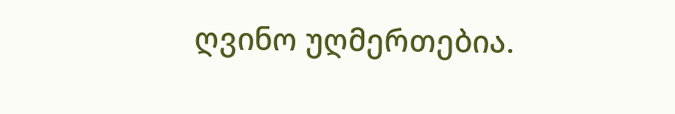ღვინო უღმერთებია.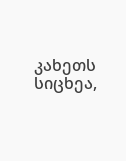კახეთს სიცხეა,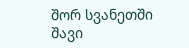შორ სვანეთში შავი